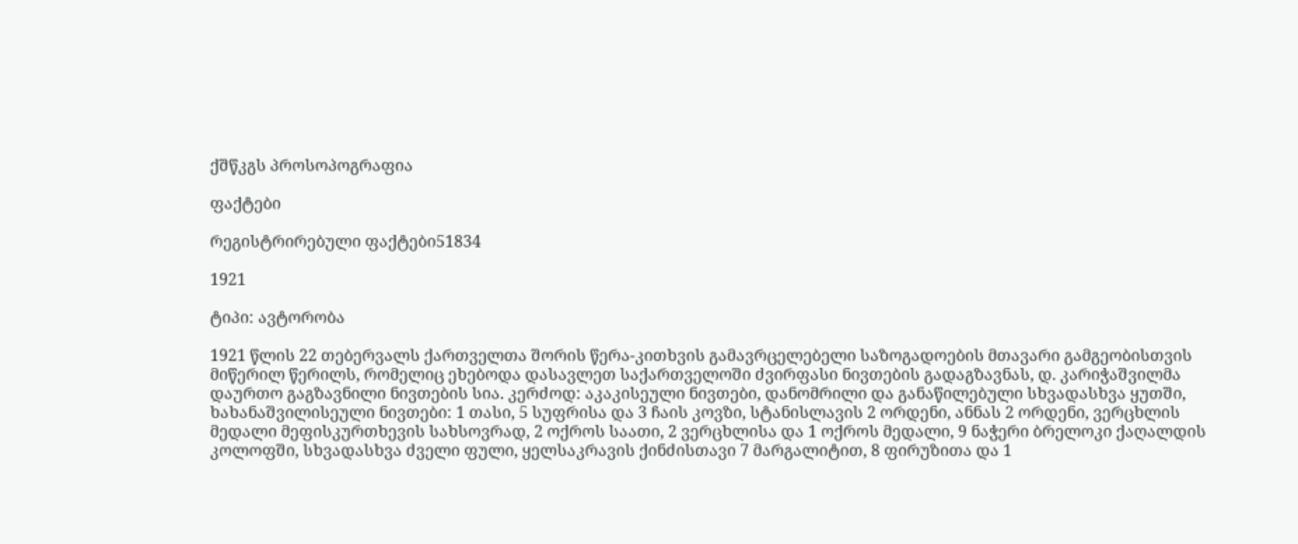ქშწკგს პროსოპოგრაფია

ფაქტები

რეგისტრირებული ფაქტები51834

1921

ტიპი: ავტორობა

1921 წლის 22 თებერვალს ქართველთა შორის წერა-კითხვის გამავრცელებელი საზოგადოების მთავარი გამგეობისთვის მიწერილ წერილს, რომელიც ეხებოდა დასავლეთ საქართველოში ძვირფასი ნივთების გადაგზავნას, დ. კარიჭაშვილმა დაურთო გაგზავნილი ნივთების სია. კერძოდ: აკაკისეული ნივთები, დანომრილი და განაწილებული სხვადასხვა ყუთში, ხახანაშვილისეული ნივთები: 1 თასი, 5 სუფრისა და 3 ჩაის კოვზი, სტანისლავის 2 ორდენი, ანნას 2 ორდენი, ვერცხლის მედალი მეფისკურთხევის სახსოვრად, 2 ოქროს საათი, 2 ვერცხლისა და 1 ოქროს მედალი, 9 ნაჭერი ბრელოკი ქაღალდის კოლოფში, სხვადასხვა ძველი ფული, ყელსაკრავის ქინძისთავი 7 მარგალიტით, 8 ფირუზითა და 1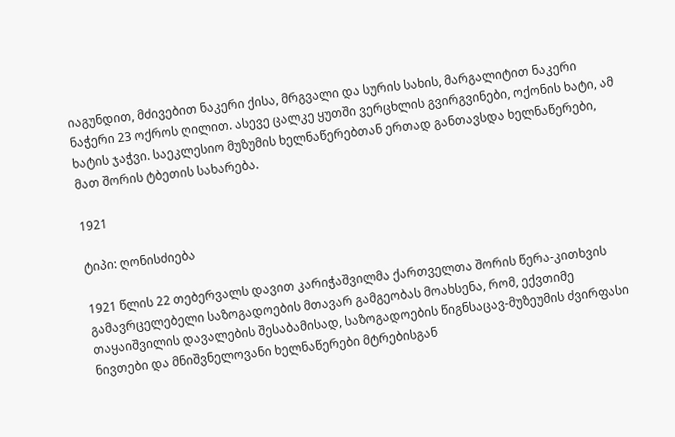იაგუნდით, მძივებით ნაკერი ქისა, მრგვალი და სურის სახის, მარგალიტით ნაკერი ნაჭერი 23 ოქროს ღილით. ასევე ცალკე ყუთში ვერცხლის გვირგვინები, ოქონის ხატი, ამ ხატის ჯაჭვი. საეკლესიო მუზუმის ხელნაწერებთან ერთად განთავსდა ხელნაწერები, მათ შორის ტბეთის სახარება.

1921

ტიპი: ღონისძიება

1921 წლის 22 თებერვალს დავით კარიჭაშვილმა ქართველთა შორის წერა-კითხვის გამავრცელებელი საზოგადოების მთავარ გამგეობას მოახსენა, რომ, ექვთიმე თაყაიშვილის დავალების შესაბამისად, საზოგადოების წიგნსაცავ-მუზეუმის ძვირფასი ნივთები და მნიშვნელოვანი ხელნაწერები მტრებისგან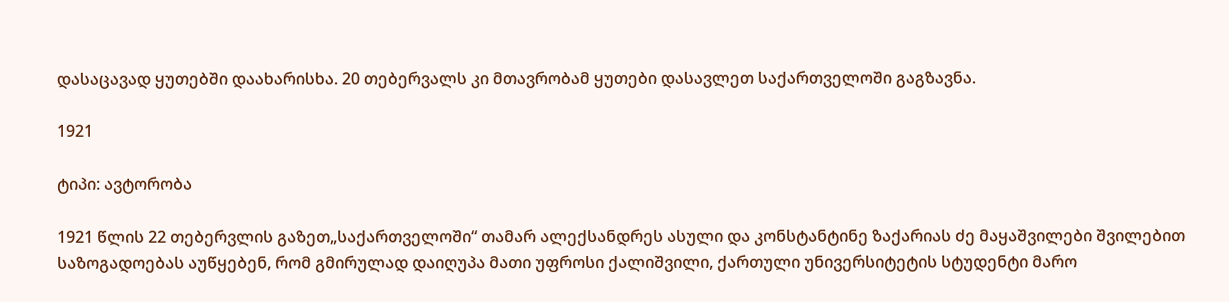დასაცავად ყუთებში დაახარისხა. 20 თებერვალს კი მთავრობამ ყუთები დასავლეთ საქართველოში გაგზავნა.

1921

ტიპი: ავტორობა

1921 წლის 22 თებერვლის გაზეთ„საქართველოში“ თამარ ალექსანდრეს ასული და კონსტანტინე ზაქარიას ძე მაყაშვილები შვილებით საზოგადოებას აუწყებენ, რომ გმირულად დაიღუპა მათი უფროსი ქალიშვილი, ქართული უნივერსიტეტის სტუდენტი მარო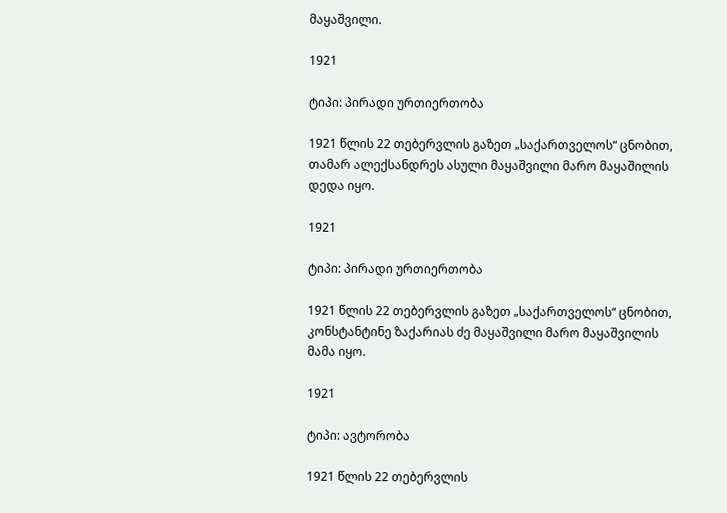მაყაშვილი.

1921

ტიპი: პირადი ურთიერთობა

1921 წლის 22 თებერვლის გაზეთ „საქართველოს“ ცნობით, თამარ ალექსანდრეს ასული მაყაშვილი მარო მაყაშილის დედა იყო.

1921

ტიპი: პირადი ურთიერთობა

1921 წლის 22 თებერვლის გაზეთ „საქართველოს“ ცნობით, კონსტანტინე ზაქარიას ძე მაყაშვილი მარო მაყაშვილის მამა იყო.

1921

ტიპი: ავტორობა

1921 წლის 22 თებერვლის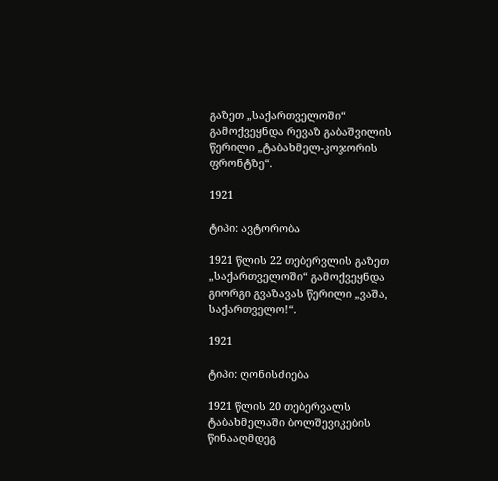გაზეთ „საქართველოში“ გამოქვეყნდა რევაზ გაბაშვილის წერილი „ტაბახმელ-კოჯორის ფრონტზე“.

1921

ტიპი: ავტორობა

1921 წლის 22 თებერვლის გაზეთ „საქართველოში“ გამოქვეყნდა გიორგი გვაზავას წერილი „ვაშა, საქართველო!“.

1921

ტიპი: ღონისძიება

1921 წლის 20 თებერვალს ტაბახმელაში ბოლშევიკების წინააღმდეგ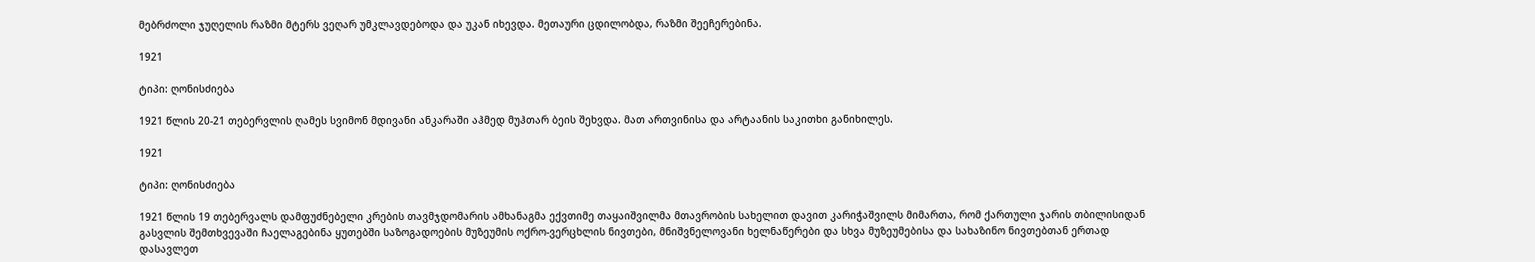მებრძოლი ჯუღელის რაზმი მტერს ვეღარ უმკლავდებოდა და უკან იხევდა. მეთაური ცდილობდა, რაზმი შეეჩერებინა.

1921

ტიპი: ღონისძიება

1921 წლის 20-21 თებერვლის ღამეს სვიმონ მდივანი ანკარაში აჰმედ მუჰთარ ბეის შეხვდა. მათ ართვინისა და არტაანის საკითხი განიხილეს.

1921

ტიპი: ღონისძიება

1921 წლის 19 თებერვალს დამფუძნებელი კრების თავმჯდომარის ამხანაგმა ექვთიმე თაყაიშვილმა მთავრობის სახელით დავით კარიჭაშვილს მიმართა, რომ ქართული ჯარის თბილისიდან გასვლის შემთხვევაში ჩაელაგებინა ყუთებში საზოგადოების მუზეუმის ოქრო-ვერცხლის ნივთები, მნიშვნელოვანი ხელნაწერები და სხვა მუზეუმებისა და სახაზინო ნივთებთან ერთად დასავლეთ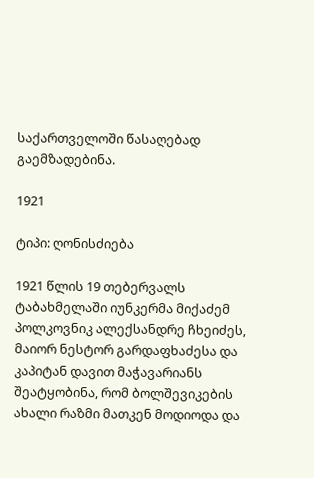საქართველოში წასაღებად გაემზადებინა.

1921

ტიპი: ღონისძიება

1921 წლის 19 თებერვალს ტაბახმელაში იუნკერმა მიქაძემ პოლკოვნიკ ალექსანდრე ჩხეიძეს, მაიორ ნესტორ გარდაფხაძესა და კაპიტან დავით მაჭავარიანს შეატყობინა, რომ ბოლშევიკების ახალი რაზმი მათკენ მოდიოდა და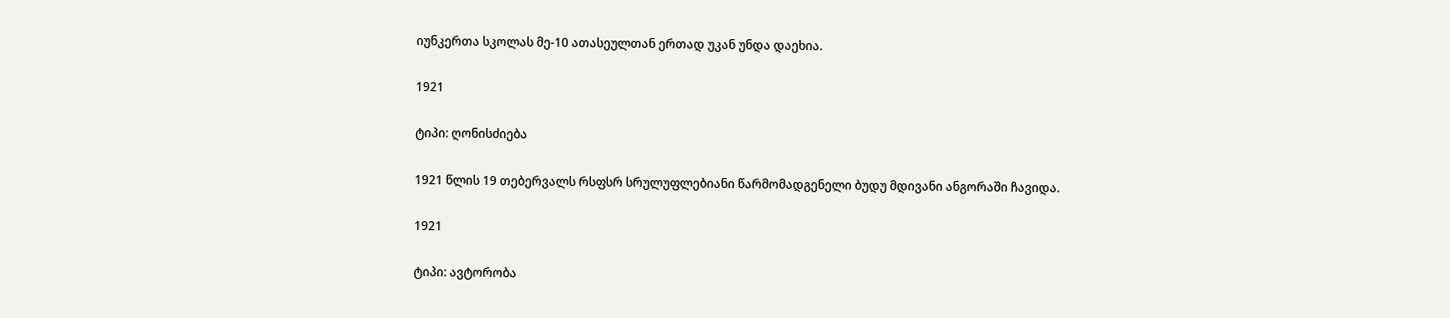იუნკერთა სკოლას მე-10 ათასეულთან ერთად უკან უნდა დაეხია.

1921

ტიპი: ღონისძიება

1921 წლის 19 თებერვალს რსფსრ სრულუფლებიანი წარმომადგენელი ბუდუ მდივანი ანგორაში ჩავიდა.

1921

ტიპი: ავტორობა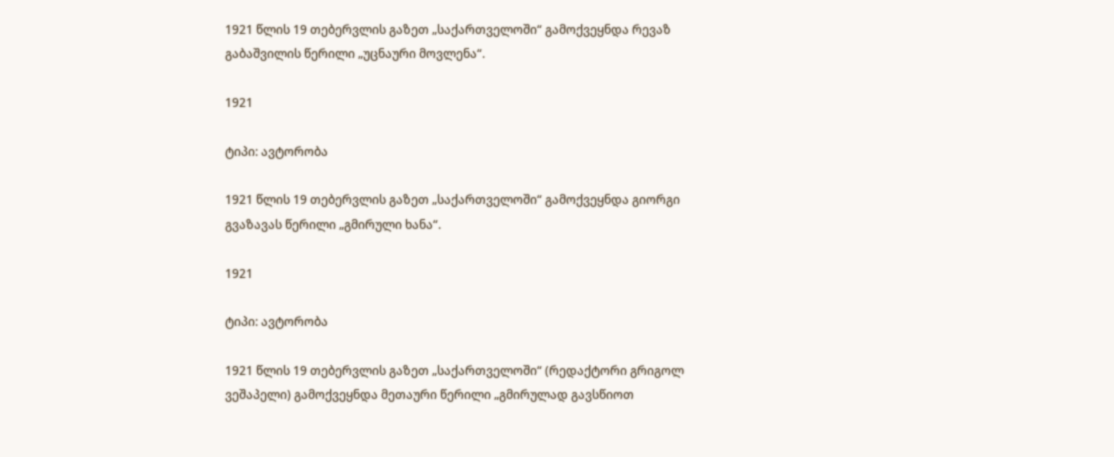1921 წლის 19 თებერვლის გაზეთ „საქართველოში“ გამოქვეყნდა რევაზ გაბაშვილის წერილი „უცნაური მოვლენა“.

1921

ტიპი: ავტორობა

1921 წლის 19 თებერვლის გაზეთ „საქართველოში“ გამოქვეყნდა გიორგი გვაზავას წერილი „გმირული ხანა“.

1921

ტიპი: ავტორობა

1921 წლის 19 თებერვლის გაზეთ „საქართველოში“ (რედაქტორი გრიგოლ ვეშაპელი) გამოქვეყნდა მეთაური წერილი „გმირულად გავსწიოთ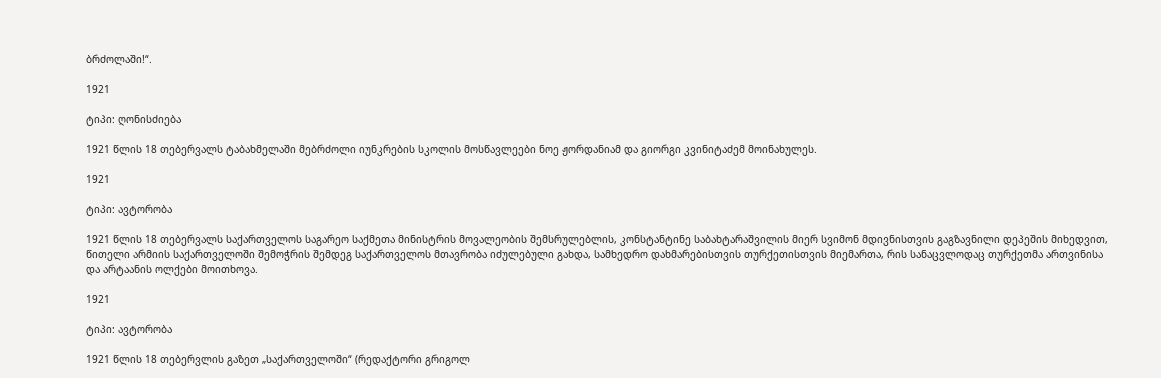ბრძოლაში!“.

1921

ტიპი: ღონისძიება

1921 წლის 18 თებერვალს ტაბახმელაში მებრძოლი იუნკრების სკოლის მოსწავლეები ნოე ჟორდანიამ და გიორგი კვინიტაძემ მოინახულეს.

1921

ტიპი: ავტორობა

1921 წლის 18 თებერვალს საქართველოს საგარეო საქმეთა მინისტრის მოვალეობის შემსრულებლის, კონსტანტინე საბახტარაშვილის მიერ სვიმონ მდივნისთვის გაგზავნილი დეპეშის მიხედვით, წითელი არმიის საქართველოში შემოჭრის შემდეგ საქართველოს მთავრობა იძულებული გახდა, სამხედრო დახმარებისთვის თურქეთისთვის მიემართა, რის სანაცვლოდაც თურქეთმა ართვინისა და არტაანის ოლქები მოითხოვა.

1921

ტიპი: ავტორობა

1921 წლის 18 თებერვლის გაზეთ „საქართველოში“ (რედაქტორი გრიგოლ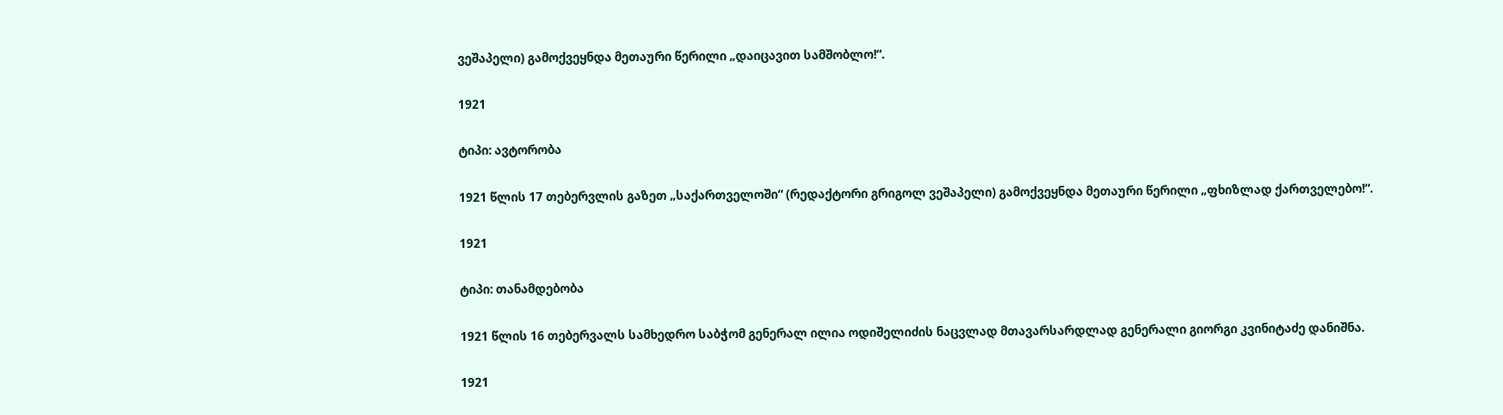ვეშაპელი) გამოქვეყნდა მეთაური წერილი „დაიცავით სამშობლო!“.

1921

ტიპი: ავტორობა

1921 წლის 17 თებერვლის გაზეთ „საქართველოში“ (რედაქტორი გრიგოლ ვეშაპელი) გამოქვეყნდა მეთაური წერილი „ფხიზლად ქართველებო!“.

1921

ტიპი: თანამდებობა

1921 წლის 16 თებერვალს სამხედრო საბჭომ გენერალ ილია ოდიშელიძის ნაცვლად მთავარსარდლად გენერალი გიორგი კვინიტაძე დანიშნა.

1921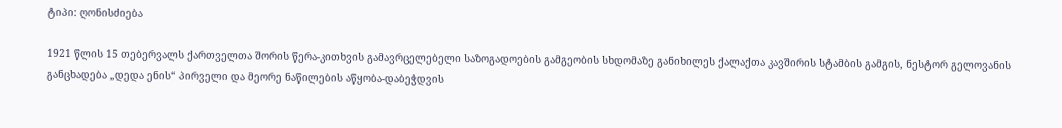ტიპი: ღონისძიება

1921 წლის 15 თებერვალს ქართველთა შორის წერა-კითხვის გამავრცელებელი საზოგადოების გამგეობის სხდომაზე განიხილეს ქალაქთა კავშირის სტამბის გამგის, ნესტორ გელოვანის განცხადება „დედა ენის“ პირველი და მეორე ნაწილების აწყობა-დაბეჭდვის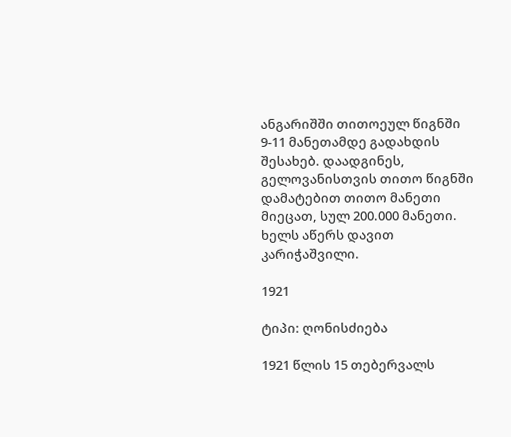ანგარიშში თითოეულ წიგნში 9-11 მანეთამდე გადახდის შესახებ. დაადგინეს, გელოვანისთვის თითო წიგნში დამატებით თითო მანეთი მიეცათ, სულ 200.000 მანეთი. ხელს აწერს დავით კარიჭაშვილი.

1921

ტიპი: ღონისძიება

1921 წლის 15 თებერვალს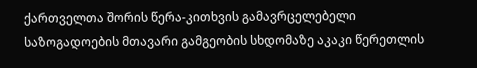ქართველთა შორის წერა-კითხვის გამავრცელებელი საზოგადოების მთავარი გამგეობის სხდომაზე აკაკი წერეთლის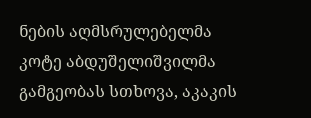ნების აღმსრულებელმა კოტე აბდუშელიშვილმა გამგეობას სთხოვა, აკაკის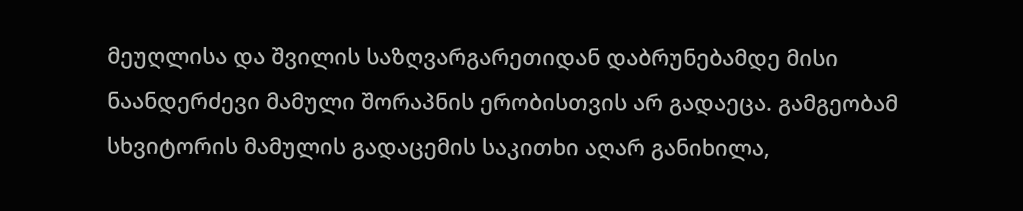მეუღლისა და შვილის საზღვარგარეთიდან დაბრუნებამდე მისი ნაანდერძევი მამული შორაპნის ერობისთვის არ გადაეცა. გამგეობამ სხვიტორის მამულის გადაცემის საკითხი აღარ განიხილა,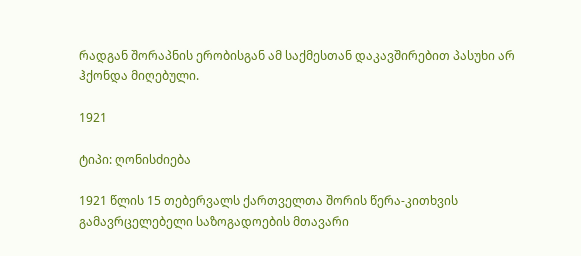რადგან შორაპნის ერობისგან ამ საქმესთან დაკავშირებით პასუხი არ ჰქონდა მიღებული.

1921

ტიპი: ღონისძიება

1921 წლის 15 თებერვალს ქართველთა შორის წერა-კითხვის გამავრცელებელი საზოგადოების მთავარი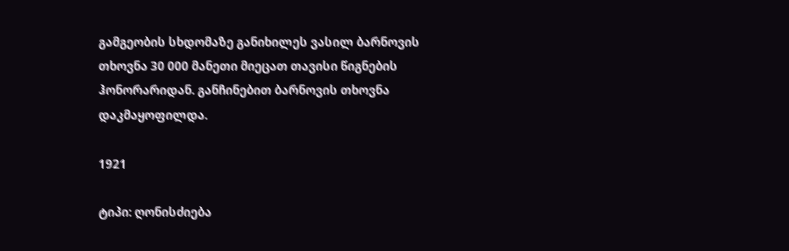გამგეობის სხდომაზე განიხილეს ვასილ ბარნოვის თხოვნა 30 000 მანეთი მიეცათ თავისი წიგნების ჰონორარიდან. განჩინებით ბარნოვის თხოვნა დაკმაყოფილდა.

1921

ტიპი: ღონისძიება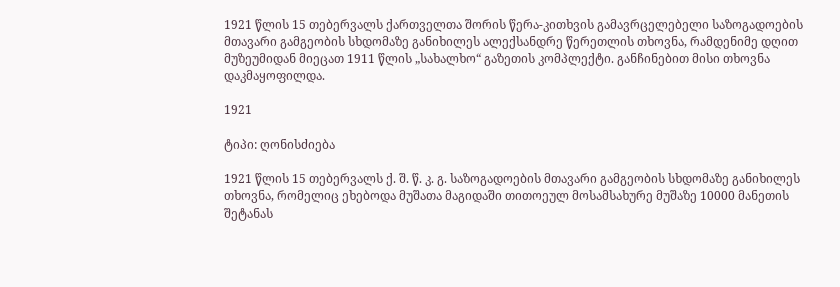1921 წლის 15 თებერვალს ქართველთა შორის წერა-კითხვის გამავრცელებელი საზოგადოების მთავარი გამგეობის სხდომაზე განიხილეს ალექსანდრე წერეთლის თხოვნა, რამდენიმე დღით მუზეუმიდან მიეცათ 1911 წლის „სახალხო“ გაზეთის კომპლექტი. განჩინებით მისი თხოვნა დაკმაყოფილდა.

1921

ტიპი: ღონისძიება

1921 წლის 15 თებერვალს ქ. შ. წ. კ. გ. საზოგადოების მთავარი გამგეობის სხდომაზე განიხილეს თხოვნა, რომელიც ეხებოდა მუშათა მაგიდაში თითოეულ მოსამსახურე მუშაზე 10000 მანეთის შეტანას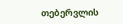თებერვლის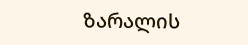ზარალის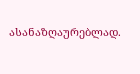ასანაზღაურებლად.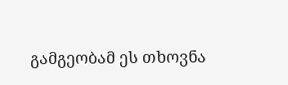გამგეობამ ეს თხოვნა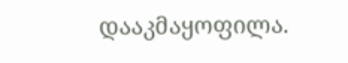დააკმაყოფილა.